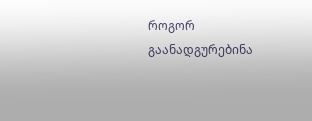როგორ გაანადგურებინა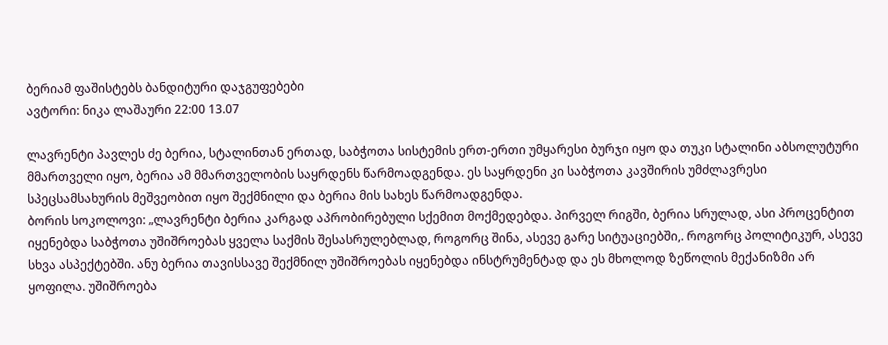ბერიამ ფაშისტებს ბანდიტური დაჯგუფებები
ავტორი: ნიკა ლაშაური 22:00 13.07

ლავრენტი პავლეს ძე ბერია, სტალინთან ერთად, საბჭოთა სისტემის ერთ-ერთი უმყარესი ბურჯი იყო და თუკი სტალინი აბსოლუტური მმართველი იყო, ბერია ამ მმართველობის საყრდენს წარმოადგენდა. ეს საყრდენი კი საბჭოთა კავშირის უმძლავრესი სპეცსამსახურის მეშვეობით იყო შექმნილი და ბერია მის სახეს წარმოადგენდა.
ბორის სოკოლოვი: „ლავრენტი ბერია კარგად აპრობირებული სქემით მოქმედებდა. პირველ რიგში, ბერია სრულად, ასი პროცენტით იყენებდა საბჭოთა უშიშროებას ყველა საქმის შესასრულებლად, როგორც შინა, ასევე გარე სიტუაციებში,. როგორც პოლიტიკურ, ასევე სხვა ასპექტებში. ანუ ბერია თავისსავე შექმნილ უშიშროებას იყენებდა ინსტრუმენტად და ეს მხოლოდ ზეწოლის მექანიზმი არ ყოფილა. უშიშროება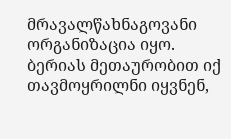მრავალწახნაგოვანი ორგანიზაცია იყო. ბერიას მეთაურობით იქ თავმოყრილნი იყვნენ,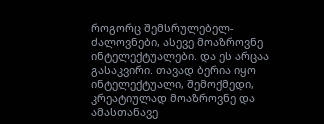როგორც შემსრულებელ-ძალოვნები, ასევე მოაზროვნე ინტელექტუალები. და ეს არცაა გასაკვირი. თავად ბერია იყო ინტელექტუალი, შემოქმედი, კრეატიულად მოაზროვნე და ამასთანავე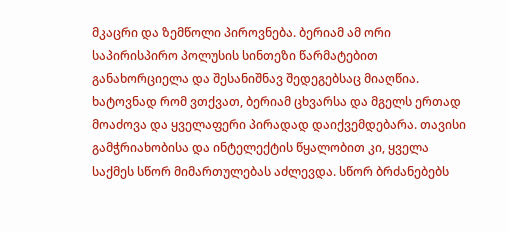მკაცრი და ზემწოლი პიროვნება. ბერიამ ამ ორი საპირისპირო პოლუსის სინთეზი წარმატებით განახორციელა და შესანიშნავ შედეგებსაც მიაღწია. ხატოვნად რომ ვთქვათ, ბერიამ ცხვარსა და მგელს ერთად მოაძოვა და ყველაფერი პირადად დაიქვემდებარა. თავისი გამჭრიახობისა და ინტელექტის წყალობით კი, ყველა საქმეს სწორ მიმართულებას აძლევდა. სწორ ბრძანებებს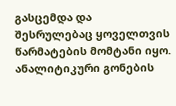გასცემდა და შესრულებაც ყოველთვის წარმატების მომტანი იყო. ანალიტიკური გონების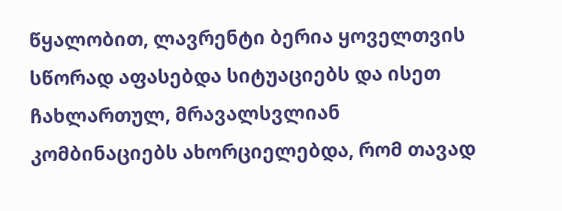წყალობით, ლავრენტი ბერია ყოველთვის სწორად აფასებდა სიტუაციებს და ისეთ ჩახლართულ, მრავალსვლიან კომბინაციებს ახორციელებდა, რომ თავად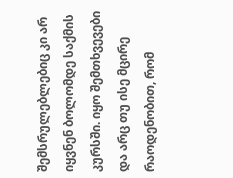შემსრულებლებიც კი არ იყვნენ ბოლომდე საქმის კურსში. იყო შემთხვევები და არც თუ ისე მცირე რაოდენობით, რომ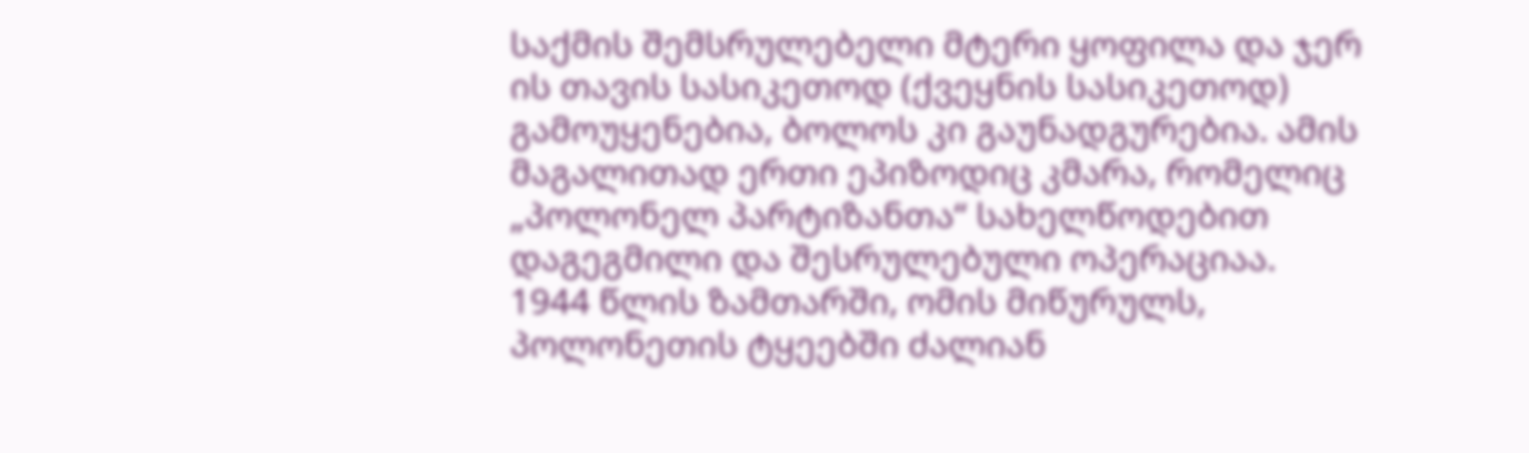საქმის შემსრულებელი მტერი ყოფილა და ჯერ ის თავის სასიკეთოდ (ქვეყნის სასიკეთოდ) გამოუყენებია, ბოლოს კი გაუნადგურებია. ამის მაგალითად ერთი ეპიზოდიც კმარა, რომელიც „პოლონელ პარტიზანთა“ სახელწოდებით დაგეგმილი და შესრულებული ოპერაციაა.
1944 წლის ზამთარში, ომის მიწურულს, პოლონეთის ტყეებში ძალიან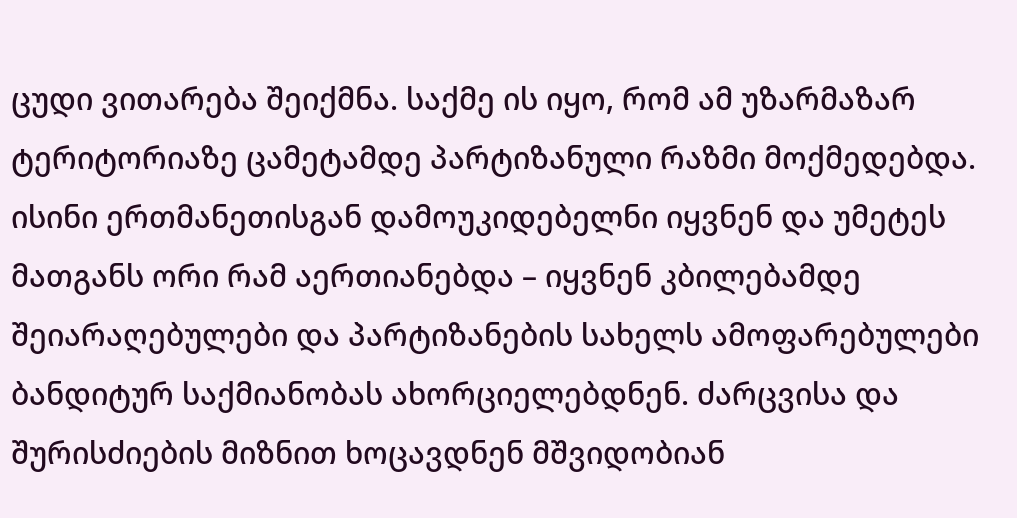ცუდი ვითარება შეიქმნა. საქმე ის იყო, რომ ამ უზარმაზარ ტერიტორიაზე ცამეტამდე პარტიზანული რაზმი მოქმედებდა. ისინი ერთმანეთისგან დამოუკიდებელნი იყვნენ და უმეტეს მათგანს ორი რამ აერთიანებდა – იყვნენ კბილებამდე შეიარაღებულები და პარტიზანების სახელს ამოფარებულები ბანდიტურ საქმიანობას ახორციელებდნენ. ძარცვისა და შურისძიების მიზნით ხოცავდნენ მშვიდობიან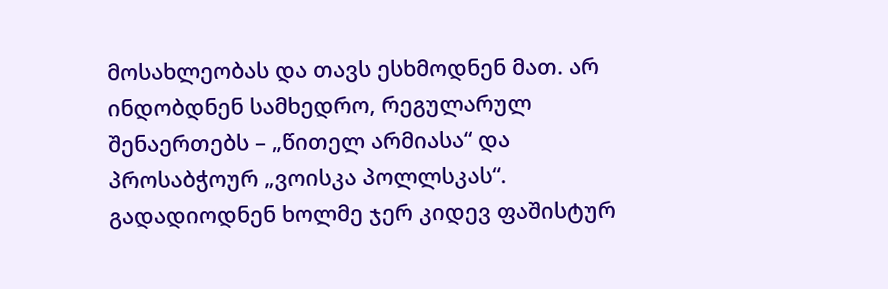მოსახლეობას და თავს ესხმოდნენ მათ. არ ინდობდნენ სამხედრო, რეგულარულ შენაერთებს – „წითელ არმიასა“ და პროსაბჭოურ „ვოისკა პოლლსკას“. გადადიოდნენ ხოლმე ჯერ კიდევ ფაშისტურ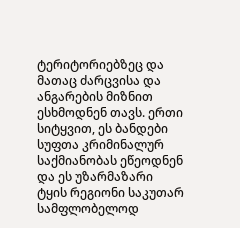ტერიტორიებზეც და მათაც ძარცვისა და ანგარების მიზნით ესხმოდნენ თავს. ერთი სიტყვით, ეს ბანდები სუფთა კრიმინალურ საქმიანობას ეწეოდნენ და ეს უზარმაზარი ტყის რეგიონი საკუთარ სამფლობელოდ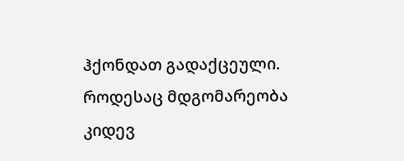ჰქონდათ გადაქცეული. როდესაც მდგომარეობა კიდევ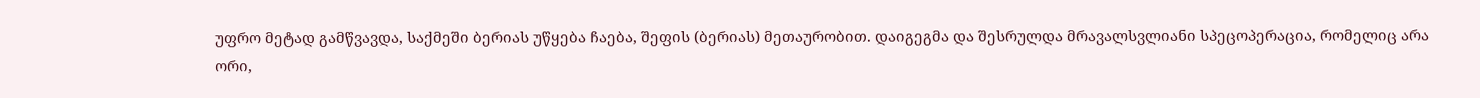უფრო მეტად გამწვავდა, საქმეში ბერიას უწყება ჩაება, შეფის (ბერიას) მეთაურობით. დაიგეგმა და შესრულდა მრავალსვლიანი სპეცოპერაცია, რომელიც არა ორი,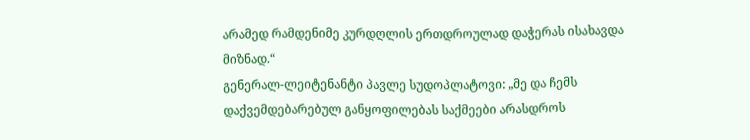არამედ რამდენიმე კურდღლის ერთდროულად დაჭერას ისახავდა მიზნად.“
გენერალ-ლეიტენანტი პავლე სუდოპლატოვი: „მე და ჩემს დაქვემდებარებულ განყოფილებას საქმეები არასდროს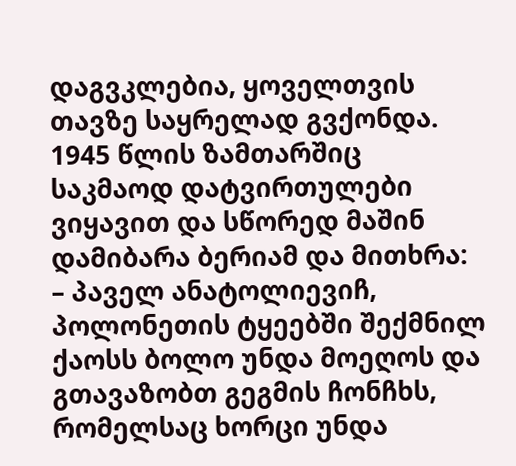დაგვკლებია, ყოველთვის თავზე საყრელად გვქონდა. 1945 წლის ზამთარშიც საკმაოდ დატვირთულები ვიყავით და სწორედ მაშინ დამიბარა ბერიამ და მითხრა:
– პაველ ანატოლიევიჩ, პოლონეთის ტყეებში შექმნილ ქაოსს ბოლო უნდა მოეღოს და გთავაზობთ გეგმის ჩონჩხს, რომელსაც ხორცი უნდა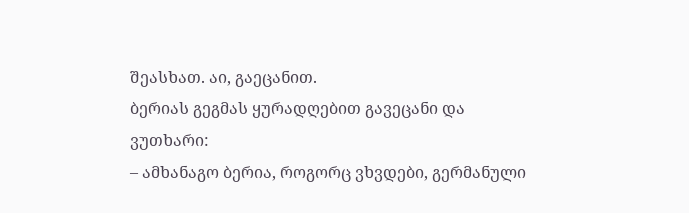შეასხათ. აი, გაეცანით.
ბერიას გეგმას ყურადღებით გავეცანი და ვუთხარი:
– ამხანაგო ბერია, როგორც ვხვდები, გერმანული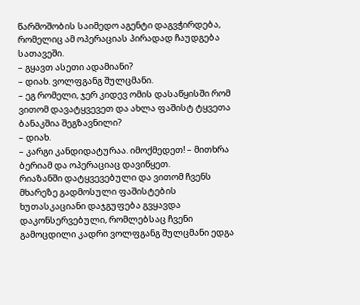წარმოშობის საიმედო აგენტი დაგვჭირდება, რომელიც ამ ოპერაციას პირადად ჩაუდგება სათავეში.
– გყავთ ასეთი ადამიანი?
– დიახ. ვოლფგანგ შულცმანი.
– ეგ რომელი, ჯერ კიდევ ომის დასაწყისში რომ ვითომ დავატყვევეთ და ახლა ფაშისტ ტყვეთა ბანაკშია შეგზავნილი?
– დიახ.
– კარგი კანდიდატურაა. იმოქმედეთ! – მითხრა ბერიამ და ოპერაციაც დავიწყეთ.
რიაზანში დატყვევებული და ვითომ ჩვენს მხარეზე გადმოსული ფაშისტების ხუთასკაციანი დაჯგუფება გვყავდა დაკონსერვებული, რომლებსაც ჩვენი გამოცდილი კადრი ვოლფგანგ შულცმანი ედგა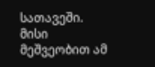სათავეში. მისი მეშვეობით ამ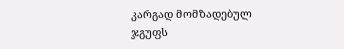კარგად მომზადებულ ჯგუფს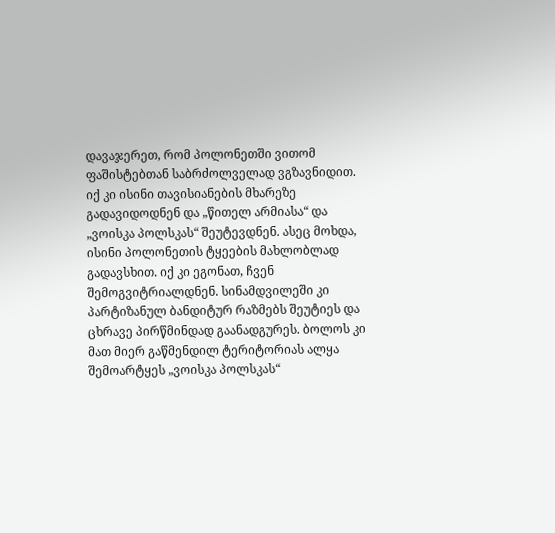დავაჯერეთ, რომ პოლონეთში ვითომ ფაშისტებთან საბრძოლველად ვგზავნიდით. იქ კი ისინი თავისიანების მხარეზე გადავიდოდნენ და „წითელ არმიასა“ და „ვოისკა პოლსკას“ შეუტევდნენ. ასეც მოხდა, ისინი პოლონეთის ტყეების მახლობლად გადავსხით. იქ კი ეგონათ, ჩვენ შემოგვიტრიალდნენ. სინამდვილეში კი პარტიზანულ ბანდიტურ რაზმებს შეუტიეს და ცხრავე პირწმინდად გაანადგურეს. ბოლოს კი მათ მიერ გაწმენდილ ტერიტორიას ალყა შემოარტყეს „ვოისკა პოლსკას“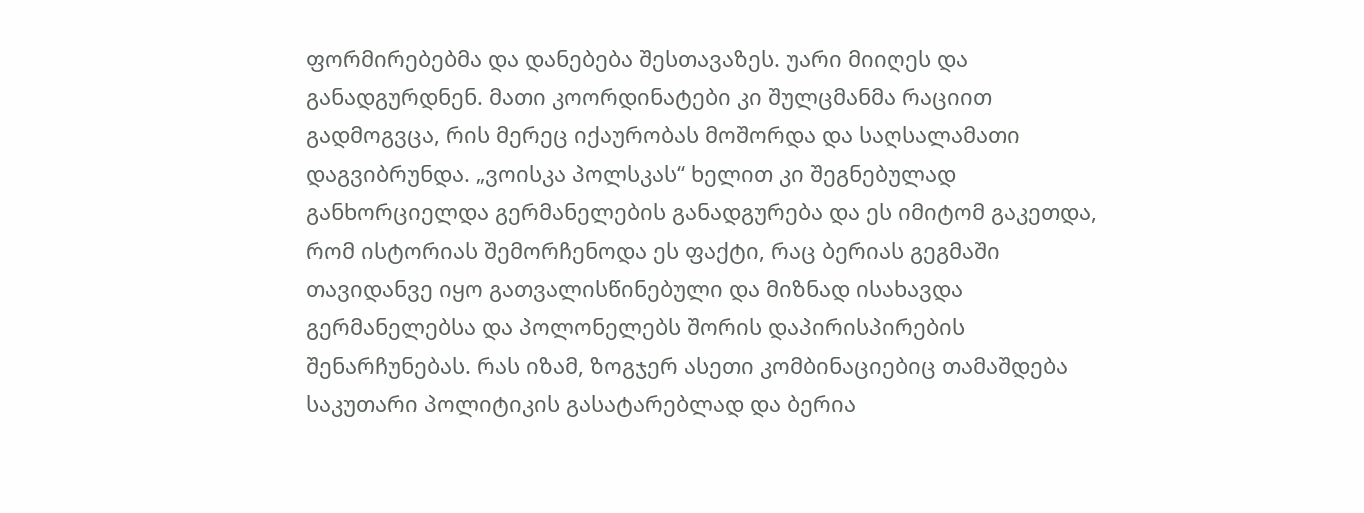ფორმირებებმა და დანებება შესთავაზეს. უარი მიიღეს და განადგურდნენ. მათი კოორდინატები კი შულცმანმა რაციით გადმოგვცა, რის მერეც იქაურობას მოშორდა და საღსალამათი დაგვიბრუნდა. „ვოისკა პოლსკას“ ხელით კი შეგნებულად განხორციელდა გერმანელების განადგურება და ეს იმიტომ გაკეთდა, რომ ისტორიას შემორჩენოდა ეს ფაქტი, რაც ბერიას გეგმაში თავიდანვე იყო გათვალისწინებული და მიზნად ისახავდა გერმანელებსა და პოლონელებს შორის დაპირისპირების შენარჩუნებას. რას იზამ, ზოგჯერ ასეთი კომბინაციებიც თამაშდება საკუთარი პოლიტიკის გასატარებლად და ბერია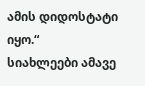ამის დიდოსტატი იყო.“
სიახლეები ამავე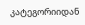კატეგორიიდან